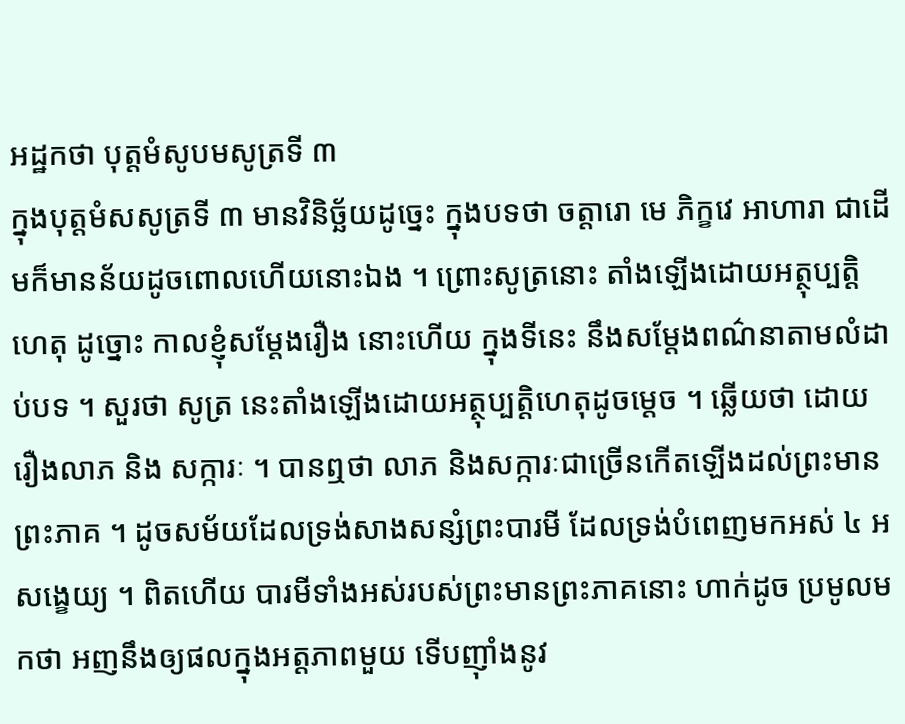អដ្ឋកថា បុត្តមំសូបមសូត្រទី ៣
ក្នុងបុត្តមំសសូត្រទី ៣ មានវិនិច្ឆ័យដូច្នេះ ក្នុងបទថា ចត្តារោ មេ ភិក្ខវេ អាហារា ជាដើមក៏មានន័យដូចពោលហើយនោះឯង ។ ព្រោះសូត្រនោះ តាំងឡើងដោយអត្ថុប្បត្តិហេតុ ដូច្នោះ កាលខ្ញុំសម្តែងរឿង នោះហើយ ក្នុងទីនេះ នឹងសម្តែងពណ៌នាតាមលំដាប់បទ ។ សួរថា សូត្រ នេះតាំងឡើងដោយអត្ថុប្បត្តិហេតុដូចម្តេច ។ ឆ្លើយថា ដោយរឿងលាភ និង សក្ការៈ ។ បានឮថា លាភ និងសក្ការៈជាច្រើនកើតឡើងដល់ព្រះមានព្រះភាគ ។ ដូចសម័យដែលទ្រង់សាងសន្សំព្រះបារមី ដែលទ្រង់បំពេញមកអស់ ៤ អសង្ខេយ្យ ។ ពិតហើយ បារមីទាំងអស់របស់ព្រះមានព្រះភាគនោះ ហាក់ដូច ប្រមូលមកថា អញនឹងឲ្យផលក្នុងអត្តភាពមួយ ទើបញ៉ាំងនូវ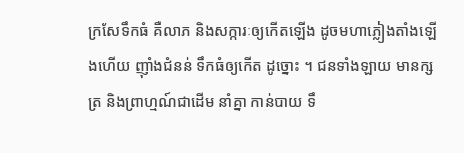ក្រសែទឹកធំ គឺលាភ និងសក្ការៈឲ្យកើតឡើង ដូចមហាភ្លៀងតាំងឡើងហើយ ញ៉ាំងជំនន់ ទឹកធំឲ្យកើត ដូច្នោះ ។ ជនទាំងឡាយ មានក្សត្រ និងព្រាហ្មណ៍ជាដើម នាំគ្នា កាន់បាយ ទឹ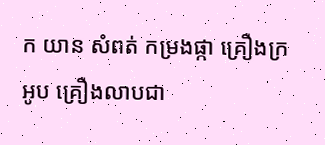ក យាន សំពត់ កម្រងផ្កា គ្រឿងក្រអូប គ្រឿងលាបជា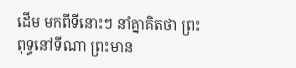ដើម មកពីទីនោះៗ នាំគ្នាគិតថា ព្រះពុទ្ធនៅទីណា ព្រះមាន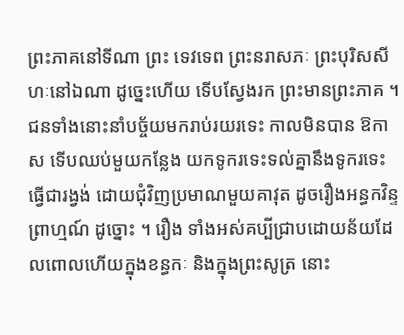ព្រះភាគនៅទីណា ព្រះ ទេវទេព ព្រះនរាសភៈ ព្រះបុរិសសីហៈនៅឯណា ដូច្នេះហើយ ទើបស្វែងរក ព្រះមានព្រះភាគ ។ ជនទាំងនោះនាំបច្ច័យមករាប់រយរទេះ កាលមិនបាន ឱកាស ទើបឈប់មួយកន្លែង យកទូករទេះទល់គ្នានឹងទូករទេះ ធ្វើជារង្វង់ ដោយជុំវិញប្រមាណមួយគាវុត ដូចរឿងអន្ធកវិន្ទព្រាហ្មណ៍ ដូច្នោះ ។ រឿង ទាំងអស់គប្បីជ្រាបដោយន័យដែលពោលហើយក្នុងខន្ធកៈ និងក្នុងព្រះសូត្រ នោះ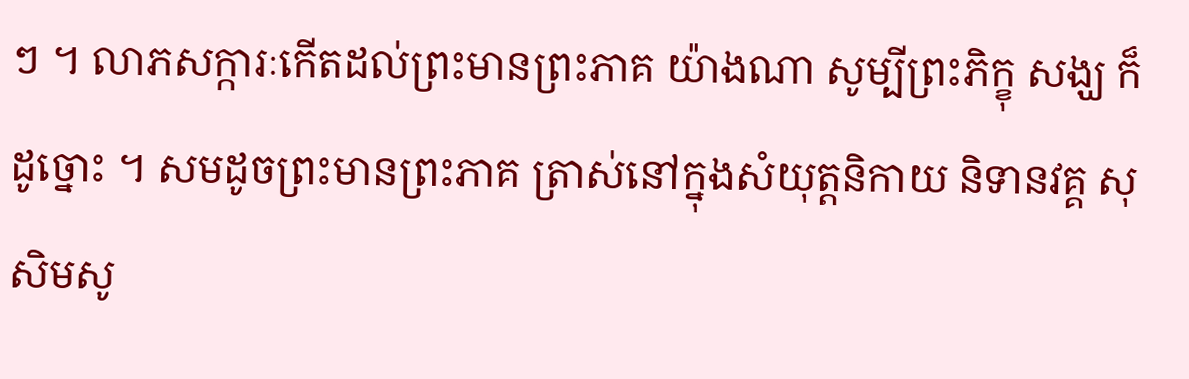ៗ ។ លាភសក្ការៈកើតដល់ព្រះមានព្រះភាគ យ៉ាងណា សូម្បីព្រះភិក្ខុ សង្ឃ ក៏ដូច្នោះ ។ សមដូចព្រះមានព្រះភាគ ត្រាស់នៅក្នុងសំយុត្តនិកាយ និទានវគ្គ សុសិមសូ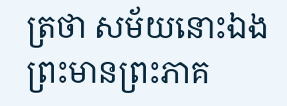ត្រថា សម័យនោះឯង ព្រះមានព្រះភាគ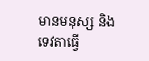មានមនុស្ស និងទេវតាធ្វើ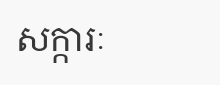សក្ការៈ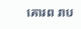គោរព រាប